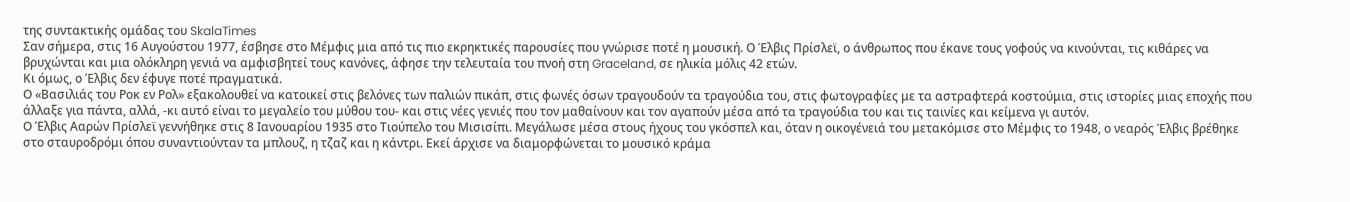της συντακτικής ομάδας του SkalaTimes
Σαν σήμερα, στις 16 Αυγούστου 1977, έσβησε στο Μέμφις μια από τις πιο εκρηκτικές παρουσίες που γνώρισε ποτέ η μουσική. Ο Έλβις Πρίσλεϊ, ο άνθρωπος που έκανε τους γοφούς να κινούνται, τις κιθάρες να βρυχώνται και μια ολόκληρη γενιά να αμφισβητεί τους κανόνες, άφησε την τελευταία του πνοή στη Graceland, σε ηλικία μόλις 42 ετών.
Κι όμως, ο Έλβις δεν έφυγε ποτέ πραγματικά.
Ο «Βασιλιάς του Ροκ εν Ρολ» εξακολουθεί να κατοικεί στις βελόνες των παλιών πικάπ, στις φωνές όσων τραγουδούν τα τραγούδια του, στις φωτογραφίες με τα αστραφτερά κοστούμια, στις ιστορίες μιας εποχής που άλλαξε για πάντα, αλλά, -κι αυτό είναι το μεγαλείο του μύθου του- και στις νέες γενιές που τον μαθαίνουν και τον αγαπούν μέσα από τα τραγούδια του και τις ταινίες και κείμενα γι αυτόν.
Ο Έλβις Ααρών Πρίσλεϊ γεννήθηκε στις 8 Ιανουαρίου 1935 στο Τιούπελο του Μισισίπι. Μεγάλωσε μέσα στους ήχους του γκόσπελ και, όταν η οικογένειά του μετακόμισε στο Μέμφις το 1948, ο νεαρός Έλβις βρέθηκε στο σταυροδρόμι όπου συναντιούνταν τα μπλουζ, η τζαζ και η κάντρι. Εκεί άρχισε να διαμορφώνεται το μουσικό κράμα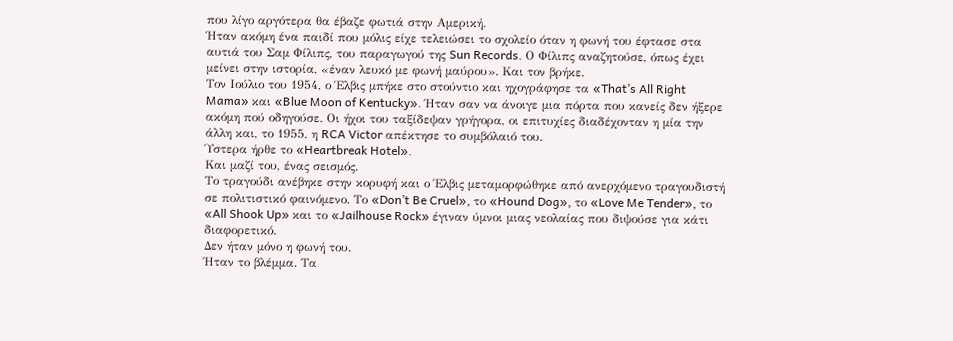που λίγο αργότερα θα έβαζε φωτιά στην Αμερική.
Ήταν ακόμη ένα παιδί που μόλις είχε τελειώσει το σχολείο όταν η φωνή του έφτασε στα αυτιά του Σαμ Φίλιπς, του παραγωγού της Sun Records. Ο Φίλιπς αναζητούσε, όπως έχει μείνει στην ιστορία, «έναν λευκό με φωνή μαύρου». Και τον βρήκε.
Τον Ιούλιο του 1954, ο Έλβις μπήκε στο στούντιο και ηχογράφησε τα «That’s All Right Mama» και «Blue Moon of Kentucky». Ήταν σαν να άνοιγε μια πόρτα που κανείς δεν ήξερε ακόμη πού οδηγούσε. Οι ήχοι του ταξίδεψαν γρήγορα, οι επιτυχίες διαδέχονταν η μία την άλλη και, το 1955, η RCA Victor απέκτησε το συμβόλαιό του.
Ύστερα ήρθε το «Heartbreak Hotel».
Και μαζί του, ένας σεισμός.
Το τραγούδι ανέβηκε στην κορυφή και ο Έλβις μεταμορφώθηκε από ανερχόμενο τραγουδιστή σε πολιτιστικό φαινόμενο. Το «Don’t Be Cruel», το «Hound Dog», το «Love Me Tender», το «All Shook Up» και το «Jailhouse Rock» έγιναν ύμνοι μιας νεολαίας που διψούσε για κάτι διαφορετικό.
Δεν ήταν μόνο η φωνή του.
Ήταν το βλέμμα. Τα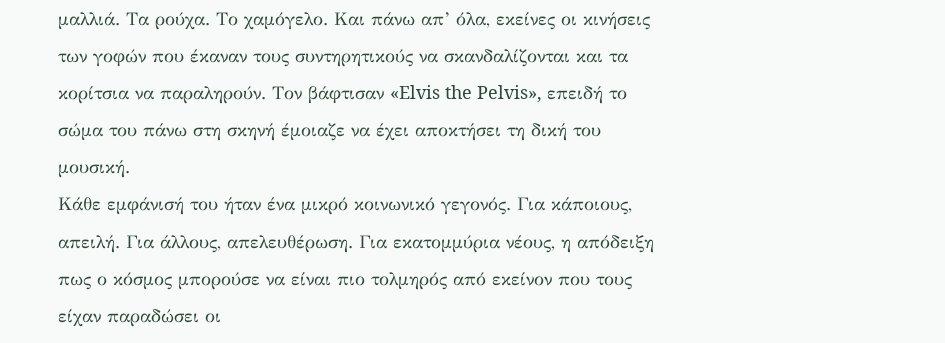μαλλιά. Τα ρούχα. Το χαμόγελο. Και πάνω απ’ όλα, εκείνες οι κινήσεις των γοφών που έκαναν τους συντηρητικούς να σκανδαλίζονται και τα κορίτσια να παραληρούν. Τον βάφτισαν «Elvis the Pelvis», επειδή το σώμα του πάνω στη σκηνή έμοιαζε να έχει αποκτήσει τη δική του μουσική.
Κάθε εμφάνισή του ήταν ένα μικρό κοινωνικό γεγονός. Για κάποιους, απειλή. Για άλλους, απελευθέρωση. Για εκατομμύρια νέους, η απόδειξη πως ο κόσμος μπορούσε να είναι πιο τολμηρός από εκείνον που τους είχαν παραδώσει οι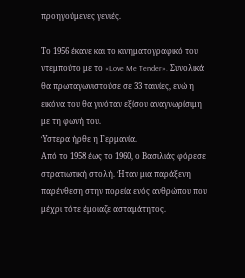προηγούμενες γενιές.

Το 1956 έκανε και το κινηματογραφικό του ντεμπούτο με το «Love Me Tender». Συνολικά θα πρωταγωνιστούσε σε 33 ταινίες, ενώ η εικόνα του θα γινόταν εξίσου αναγνωρίσιμη με τη φωνή του.
Ύστερα ήρθε η Γερμανία.
Από το 1958 έως το 1960, ο Βασιλιάς φόρεσε στρατιωτική στολή. Ήταν μια παράξενη παρένθεση στην πορεία ενός ανθρώπου που μέχρι τότε έμοιαζε ασταμάτητος.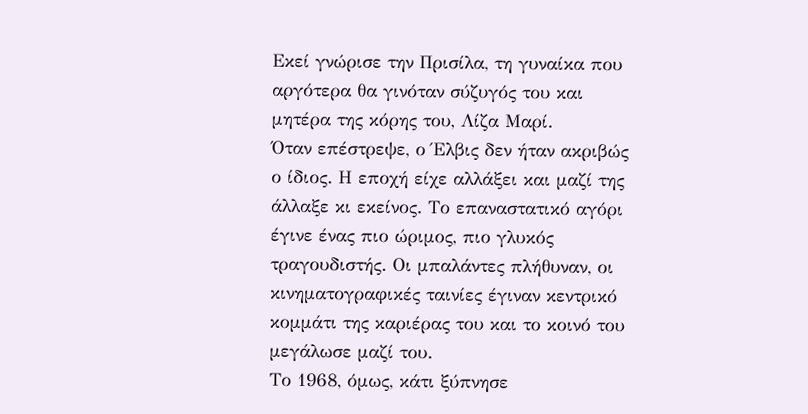Εκεί γνώρισε την Πρισίλα, τη γυναίκα που αργότερα θα γινόταν σύζυγός του και μητέρα της κόρης του, Λίζα Μαρί.
Όταν επέστρεψε, ο Έλβις δεν ήταν ακριβώς ο ίδιος. Η εποχή είχε αλλάξει και μαζί της άλλαξε κι εκείνος. Το επαναστατικό αγόρι έγινε ένας πιο ώριμος, πιο γλυκός τραγουδιστής. Οι μπαλάντες πλήθυναν, οι κινηματογραφικές ταινίες έγιναν κεντρικό κομμάτι της καριέρας του και το κοινό του μεγάλωσε μαζί του.
Το 1968, όμως, κάτι ξύπνησε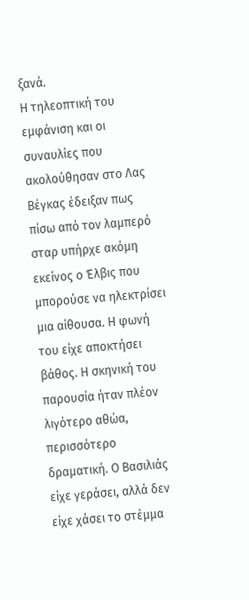ξανά.
Η τηλεοπτική του εμφάνιση και οι συναυλίες που ακολούθησαν στο Λας Βέγκας έδειξαν πως πίσω από τον λαμπερό σταρ υπήρχε ακόμη εκείνος ο Έλβις που μπορούσε να ηλεκτρίσει μια αίθουσα. Η φωνή του είχε αποκτήσει βάθος. Η σκηνική του παρουσία ήταν πλέον λιγότερο αθώα, περισσότερο δραματική. Ο Βασιλιάς είχε γεράσει, αλλά δεν είχε χάσει το στέμμα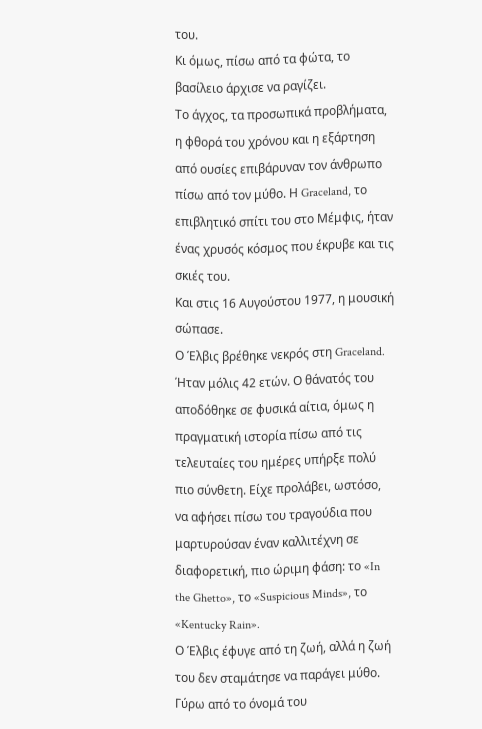του.
Κι όμως, πίσω από τα φώτα, το βασίλειο άρχισε να ραγίζει.
Το άγχος, τα προσωπικά προβλήματα, η φθορά του χρόνου και η εξάρτηση από ουσίες επιβάρυναν τον άνθρωπο πίσω από τον μύθο. Η Graceland, το επιβλητικό σπίτι του στο Μέμφις, ήταν ένας χρυσός κόσμος που έκρυβε και τις σκιές του.
Και στις 16 Αυγούστου 1977, η μουσική σώπασε.
Ο Έλβις βρέθηκε νεκρός στη Graceland. Ήταν μόλις 42 ετών. Ο θάνατός του αποδόθηκε σε φυσικά αίτια, όμως η πραγματική ιστορία πίσω από τις τελευταίες του ημέρες υπήρξε πολύ πιο σύνθετη. Είχε προλάβει, ωστόσο, να αφήσει πίσω του τραγούδια που μαρτυρούσαν έναν καλλιτέχνη σε διαφορετική, πιο ώριμη φάση: το «In the Ghetto», το «Suspicious Minds», το «Kentucky Rain».
Ο Έλβις έφυγε από τη ζωή, αλλά η ζωή του δεν σταμάτησε να παράγει μύθο.
Γύρω από το όνομά του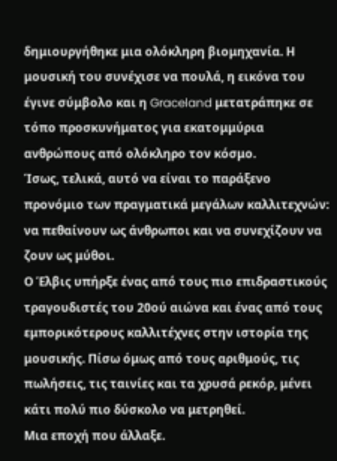δημιουργήθηκε μια ολόκληρη βιομηχανία. Η μουσική του συνέχισε να πουλά, η εικόνα του έγινε σύμβολο και η Graceland μετατράπηκε σε τόπο προσκυνήματος για εκατομμύρια ανθρώπους από ολόκληρο τον κόσμο.
Ίσως, τελικά, αυτό να είναι το παράξενο προνόμιο των πραγματικά μεγάλων καλλιτεχνών: να πεθαίνουν ως άνθρωποι και να συνεχίζουν να ζουν ως μύθοι.
Ο Έλβις υπήρξε ένας από τους πιο επιδραστικούς τραγουδιστές του 20ού αιώνα και ένας από τους εμπορικότερους καλλιτέχνες στην ιστορία της μουσικής. Πίσω όμως από τους αριθμούς, τις πωλήσεις, τις ταινίες και τα χρυσά ρεκόρ, μένει κάτι πολύ πιο δύσκολο να μετρηθεί.
Μια εποχή που άλλαξε.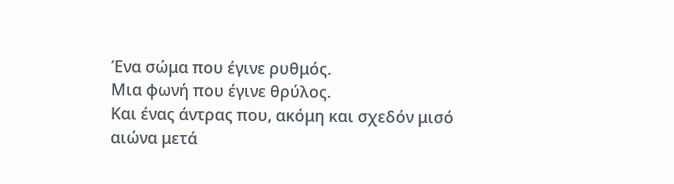Ένα σώμα που έγινε ρυθμός.
Μια φωνή που έγινε θρύλος.
Και ένας άντρας που, ακόμη και σχεδόν μισό αιώνα μετά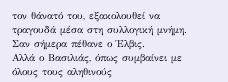τον θάνατό του, εξακολουθεί να τραγουδά μέσα στη συλλογική μνήμη.
Σαν σήμερα πέθανε ο Έλβις.
Αλλά ο Βασιλιάς, όπως συμβαίνει με όλους τους αληθινούς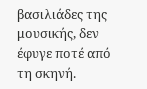βασιλιάδες της μουσικής, δεν έφυγε ποτέ από τη σκηνή.